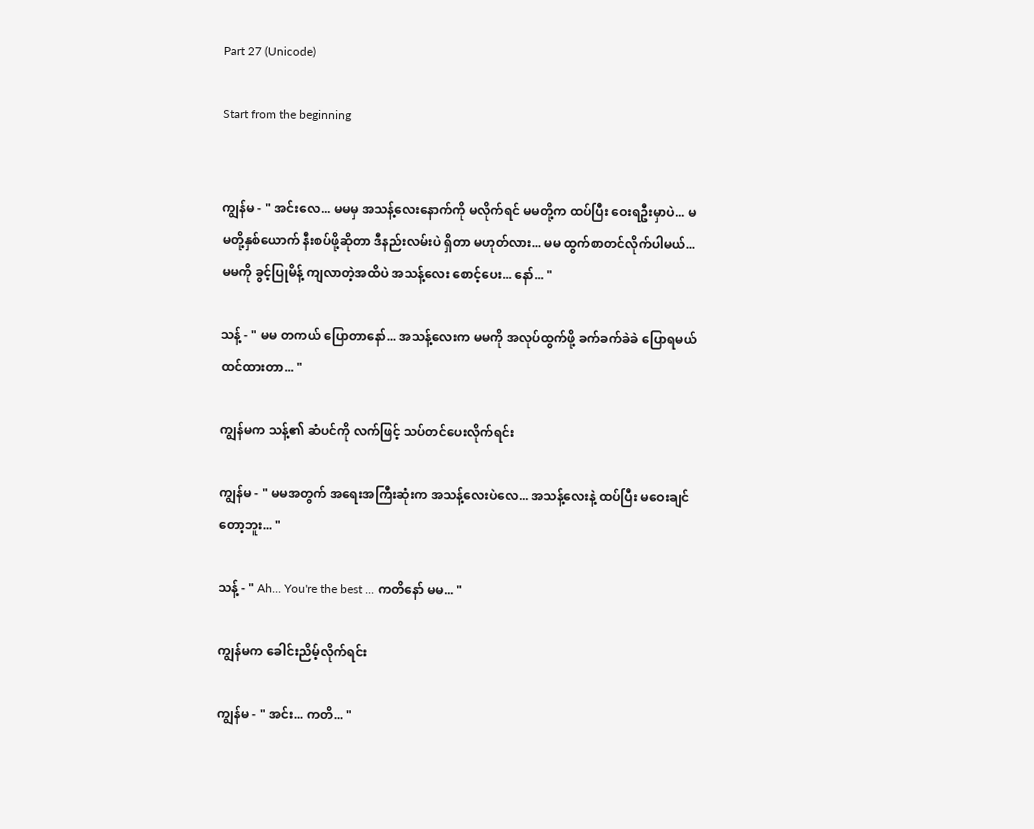Part 27 (Unicode)

Start from the beginning


ကျွန်မ - " အင်းလေ... မမမှ အသန့်လေးနောက်ကို မလိုက်ရင် မမတို့က ထပ်ပြီး ဝေးရဦးမှာပဲ... မမတို့နှစ်ယောက် နီးစပ်ဖို့ဆိုတာ ဒီနည်းလမ်းပဲ ရှိတာ မဟုတ်လား... မမ ထွက်စာတင်လိုက်ပါမယ်... မမကို ခွင့်ပြုမိန့် ကျလာတဲ့အထိပဲ အသန့်လေး စောင့်ပေး... နော်... "

သန့် - " မမ တကယ် ပြောတာနော်... အသန့်လေးက မမကို အလုပ်ထွက်ဖို့ ခက်ခက်ခဲခဲ ပြောရမယ် ထင်ထားတာ... "

ကျွန်မက သန့်၏ ဆံပင်ကို လက်ဖြင့် သပ်တင်ပေးလိုက်ရင်း

ကျွန်မ - " မမအတွက် အရေးအကြီးဆုံးက အသန့်လေးပဲလေ... အသန့်လေးနဲ့ ထပ်ပြီး မဝေးချင်တော့ဘူး... "

သန့် - " Ah... You're the best ... ကတိနော် မမ... "

ကျွန်မက ခေါင်းညိမ့်လိုက်ရင်း

ကျွန်မ - " အင်း... ကတိ... "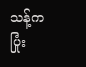သန့်က ပြုံး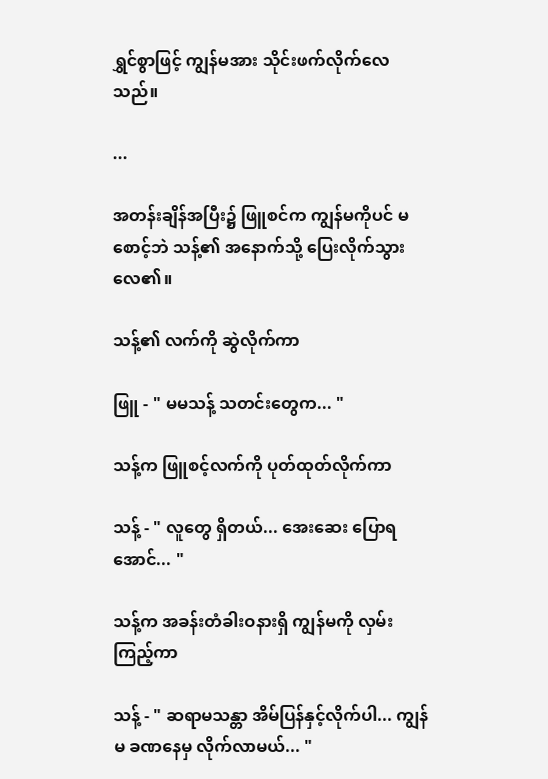ရွှင်စွာဖြင့် ကျွန်မအား သိုင်းဖက်လိုက်လေသည်။

...

အတန်းချိန်အပြီး၌ ဖြူစင်က ကျွန်မကိုပင် မစောင့်ဘဲ သန့်၏ အနောက်သို့ ပြေးလိုက်သွားလေ၏။

သန့်၏ လက်ကို ဆွဲလိုက်ကာ

ဖြူ - " မမသန့် သတင်းတွေက... "

သန့်က ဖြူစင့်လက်ကို ပုတ်ထုတ်လိုက်ကာ

သန့် - " လူတွေ ရှိတယ်... အေးဆေး ပြောရအောင်... "

သန့်က အခန်းတံခါးဝနားရှိ ကျွန်မကို လှမ်းကြည့်ကာ

သန့် - " ဆရာမသန္တာ အိမ်ပြန်နှင့်လိုက်ပါ... ကျွန်မ ခဏနေမှ လိုက်လာမယ်... "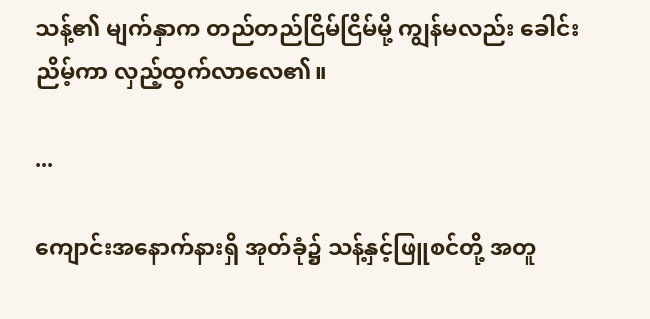သန့်၏ မျက်နှာက တည်တည်ငြိမ်ငြိမ်မို့ ကျွန်မလည်း ခေါင်းညိမ့်ကာ လှည့်ထွက်လာလေ၏။

...

ကျောင်းအနောက်နားရှိ အုတ်ခုံ၌ သန့်နှင့်ဖြူစင်တို့ အတူ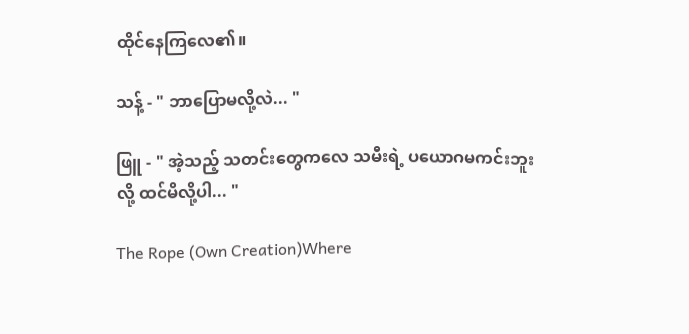ထိုင်နေကြလေ၏။

သန့် - " ဘာပြောမလို့လဲ... "

ဖြူ - " အဲ့သည့် သတင်းတွေကလေ သမီးရဲ့ ပယောဂမကင်းဘူးလို့ ထင်မိလို့ပါ... "

The Rope (Own Creation)Where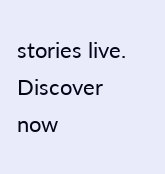stories live. Discover now